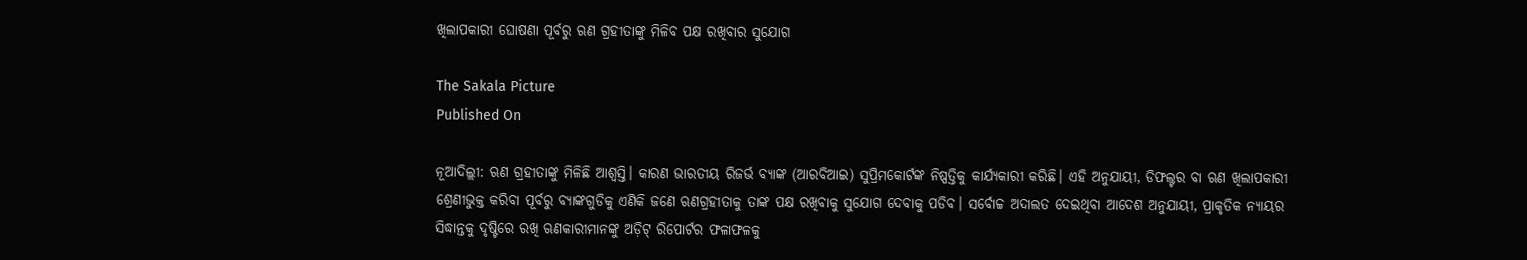ଖିଲାପକାରୀ ଘୋଷଣା ପୂର୍ବରୁ ଋଣ ଗ୍ରହୀତାଙ୍କୁ ମିଳିବ ପକ୍ଷ ରଖିବାର ସୁଯୋଗ

The Sakala Picture
Published On

ନୂଆଦିଲ୍ଲୀ: ଋଣ ଗ୍ରହୀତାଙ୍କୁ ମିଳିଛି ଆଶ୍ବସ୍ତି। କାରଣ ଭାରତୀୟ ରିଜର୍ଭ ବ୍ୟାଙ୍କ (ଆରବିଆଇ) ସୁପ୍ରିମକୋର୍ଟଙ୍କ ନିଷ୍ପତ୍ତିକୁ କାର୍ଯ୍ୟକାରୀ କରିଛି। ଏହି ଅନୁଯାୟୀ, ଡିଫଲ୍ଟର ବା ଋଣ ଖିଲାପକାରୀ ଶ୍ରେଣୀଭୁକ୍ତ କରିବା ପୂର୍ବରୁ ବ୍ୟାଙ୍କଗୁଡିକୁ ଏଣିକି ଜଣେ ଋଣଗ୍ରହୀତାକୁ ତାଙ୍କ ପକ୍ଷ ରଖିବାକୁ ସୁଯୋଗ ଦେବାକୁ ପଡିବ। ସର୍ବୋଚ୍ଚ ଅଦାଲତ ଦେଇଥିବା ଆଦେଶ ଅନୁଯାୟୀ, ପ୍ରାକୃତିକ ନ୍ୟାୟର ସିଦ୍ଧାନ୍ତକୁ ଦୃଷ୍ଟିରେ ରଖି ଋଣକାରୀମାନଙ୍କୁ ଅଡ଼ିଟ୍ ରିପୋର୍ଟର ଫଳାଫଳକୁ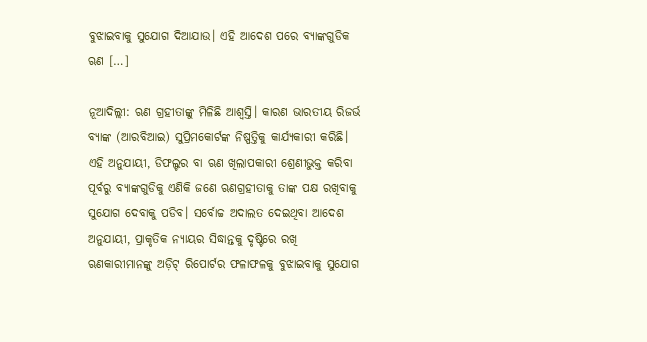ବୁଝାଇବାକୁ ସୁଯୋଗ ଦିଆଯାଉ। ଏହି ଆଦେଶ ପରେ ବ୍ୟାଙ୍କଗୁଡିକ ଋଣ […]

ନୂଆଦିଲ୍ଲୀ: ଋଣ ଗ୍ରହୀତାଙ୍କୁ ମିଳିଛି ଆଶ୍ବସ୍ତି। କାରଣ ଭାରତୀୟ ରିଜର୍ଭ ବ୍ୟାଙ୍କ (ଆରବିଆଇ) ସୁପ୍ରିମକୋର୍ଟଙ୍କ ନିଷ୍ପତ୍ତିକୁ କାର୍ଯ୍ୟକାରୀ କରିଛି। ଏହି ଅନୁଯାୟୀ, ଡିଫଲ୍ଟର ବା ଋଣ ଖିଲାପକାରୀ ଶ୍ରେଣୀଭୁକ୍ତ କରିବା ପୂର୍ବରୁ ବ୍ୟାଙ୍କଗୁଡିକୁ ଏଣିକି ଜଣେ ଋଣଗ୍ରହୀତାକୁ ତାଙ୍କ ପକ୍ଷ ରଖିବାକୁ ସୁଯୋଗ ଦେବାକୁ ପଡିବ। ସର୍ବୋଚ୍ଚ ଅଦାଲତ ଦେଇଥିବା ଆଦେଶ ଅନୁଯାୟୀ, ପ୍ରାକୃତିକ ନ୍ୟାୟର ସିଦ୍ଧାନ୍ତକୁ ଦୃଷ୍ଟିରେ ରଖି ଋଣକାରୀମାନଙ୍କୁ ଅଡ଼ିଟ୍ ରିପୋର୍ଟର ଫଳାଫଳକୁ ବୁଝାଇବାକୁ ସୁଯୋଗ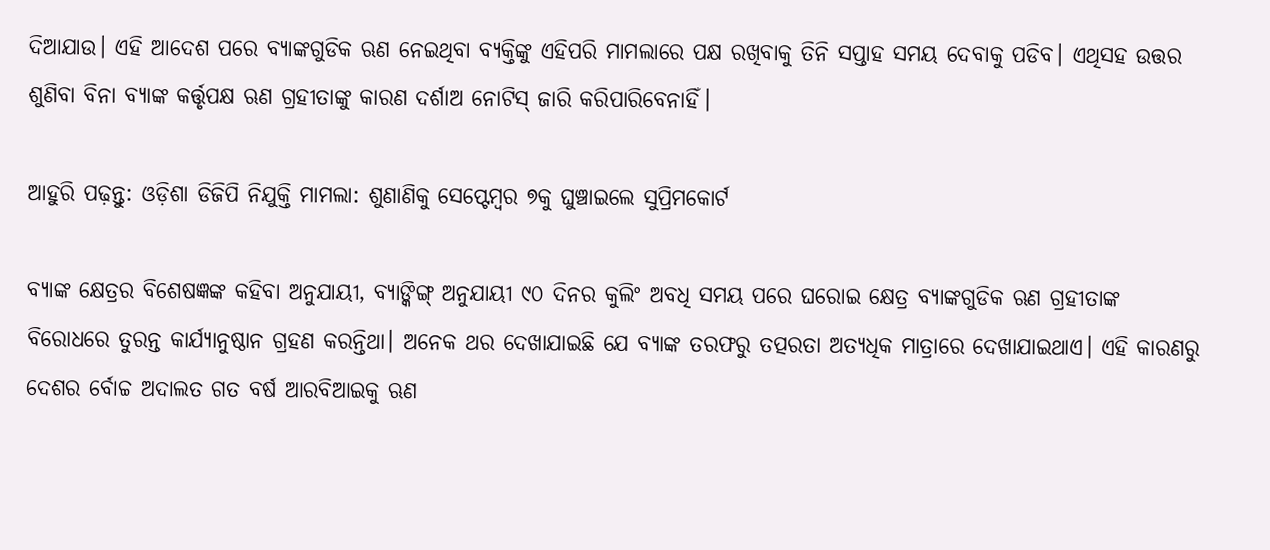ଦିଆଯାଉ। ଏହି ଆଦେଶ ପରେ ବ୍ୟାଙ୍କଗୁଡିକ ଋଣ ନେଇଥିବା ବ୍ୟକ୍ତିଙ୍କୁ ଏହିପରି ମାମଲାରେ ପକ୍ଷ ରଖିବାକୁ ତିନି ସପ୍ତାହ ସମୟ ଦେବାକୁ ପଡିବ। ଏଥିସହ ଉତ୍ତର ଶୁଣିବା ବିନା ବ୍ୟାଙ୍କ କର୍ତ୍ତୃପକ୍ଷ ଋଣ ଗ୍ରହୀତାଙ୍କୁ କାରଣ ଦର୍ଶାଅ ନୋଟିସ୍ ଜାରି କରିପାରିବେନାହିଁ।

ଆହୁରି ପଢ଼ନ୍ତୁ: ଓଡ଼ିଶା ଡିଜିପି ନିଯୁକ୍ତି ମାମଲା: ଶୁଣାଣିକୁ ସେପ୍ଟେମ୍ବର ୭କୁ ଘୁଞ୍ଚାଇଲେ ସୁପ୍ରିମକୋର୍ଟ

ବ୍ୟାଙ୍କ କ୍ଷେତ୍ରର ବିଶେଷଜ୍ଞଙ୍କ କହିବା ଅନୁଯାୟୀ, ବ୍ୟାଙ୍କିଙ୍ଗ୍‌ ଅନୁଯାୟୀ ୯୦ ଦିନର କୁଲିଂ ଅବଧି ସମୟ ପରେ ଘରୋଇ କ୍ଷେତ୍ର ବ୍ୟାଙ୍କଗୁଡିକ ଋଣ ଗ୍ରହୀତାଙ୍କ ବିରୋଧରେ ତୁରନ୍ତ କାର୍ଯ୍ୟାନୁଷ୍ଠାନ ଗ୍ରହଣ କରନ୍ତିଥା। ଅନେକ ଥର ଦେଖାଯାଇଛି ଯେ ବ୍ୟାଙ୍କ ତରଫରୁ ତତ୍ପରତା ଅତ୍ୟଧିକ ମାତ୍ରାରେ ଦେଖାଯାଇଥାଏ। ଏହି କାରଣରୁ ଦେଶର ର୍ବୋଚ୍ଚ ଅଦାଲତ ଗତ ବର୍ଷ ଆରବିଆଇକୁ ଋଣ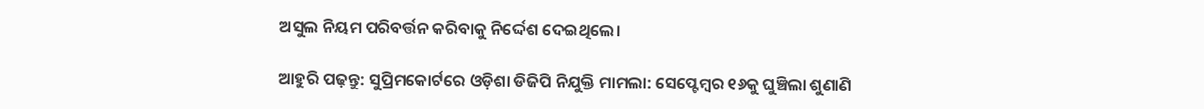ଅସୁଲ ନିୟମ ପରିବର୍ତ୍ତନ କରିବାକୁ ନିର୍ଦ୍ଦେଶ ଦେଇଥିଲେ।

ଆହୁରି ପଢ଼ନ୍ତୁ: ସୁପ୍ରିମକୋର୍ଟରେ ଓଡ଼ିଶା ଡିଜିପି ନିଯୁକ୍ତି ମାମଲା: ସେପ୍ଟେମ୍ବର ୧୬କୁ ଘୁଞ୍ଚିଲା ଶୁଣାଣି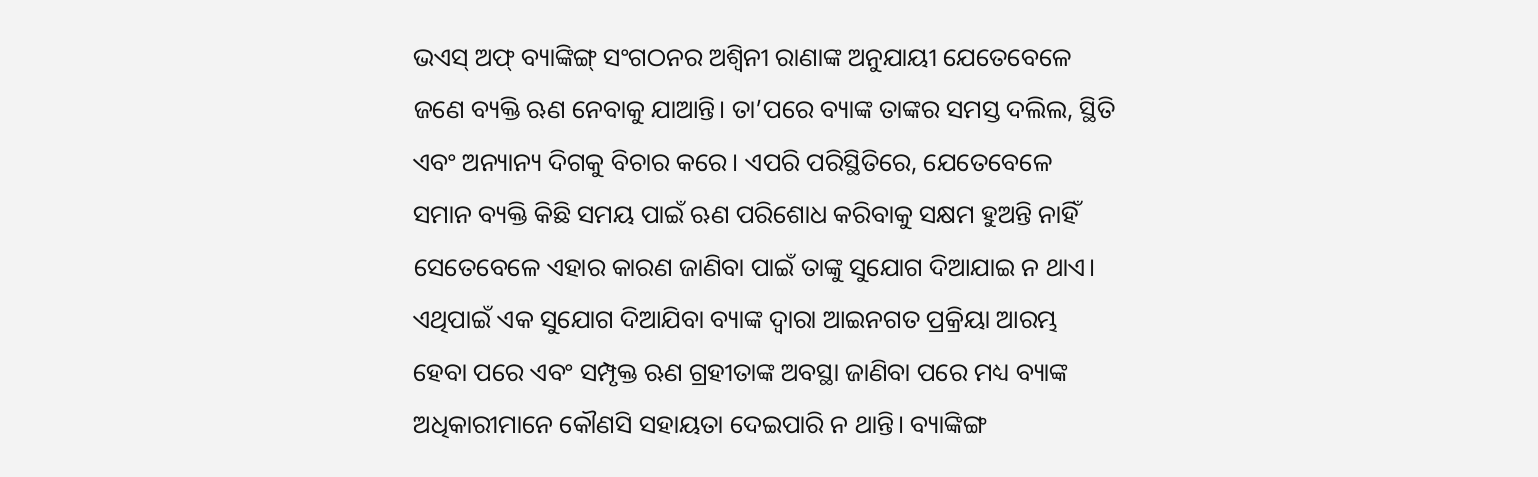ଭଏସ୍ ଅଫ୍ ବ୍ୟାଙ୍କିଙ୍ଗ୍ ସଂଗଠନର ଅଶ୍ୱିନୀ ରାଣାଙ୍କ ଅନୁଯାୟୀ ଯେତେବେଳେ ଜଣେ ବ୍ୟକ୍ତି ଋଣ ନେବାକୁ ଯାଆନ୍ତି। ତା’ପରେ ବ୍ୟାଙ୍କ ତାଙ୍କର ସମସ୍ତ ଦଲିଲ, ସ୍ଥିତି ଏବଂ ଅନ୍ୟାନ୍ୟ ଦିଗକୁ ବିଚାର କରେ। ଏପରି ପରିସ୍ଥିତିରେ, ଯେତେବେଳେ ସମାନ ବ୍ୟକ୍ତି କିଛି ସମୟ ପାଇଁ ଋଣ ପରିଶୋଧ କରିବାକୁ ସକ୍ଷମ ହୁଅନ୍ତି ନାହିଁ ସେତେବେଳେ ଏହାର କାରଣ ଜାଣିବା ପାଇଁ ତାଙ୍କୁ ସୁଯୋଗ ଦିଆଯାଇ ନ ଥାଏ। ଏଥିପାଇଁ ଏକ ସୁଯୋଗ ଦିଆଯିବା ବ୍ୟାଙ୍କ ଦ୍ବାରା ଆଇନଗତ ପ୍ରକ୍ରିୟା ଆରମ୍ଭ ହେବା ପରେ ଏବଂ ସମ୍ପୃକ୍ତ ଋଣ ଗ୍ରହୀତାଙ୍କ ଅବସ୍ଥା ଜାଣିବା ପରେ ମଧ୍ୟ ବ୍ୟାଙ୍କ ଅଧିକାରୀମାନେ କୌଣସି ସହାୟତା ଦେଇପାରି ନ ଥାନ୍ତି। ବ୍ୟାଙ୍କିଙ୍ଗ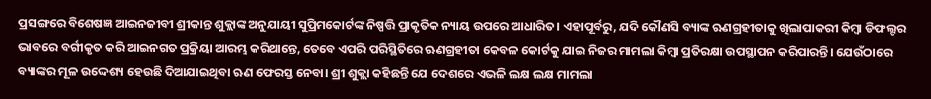ପ୍ରସଙ୍ଗରେ ବିଶେଷଜ୍ଞ ଆଇନଜୀବୀ ଶ୍ରୀକାନ୍ତ ଶୁକ୍ଲାଙ୍କ ଅନୁଯାୟୀ ସୁପ୍ରିମକୋର୍ଟଙ୍କ ନିଷ୍ପତ୍ତି ପ୍ରାକୃତିକ ନ୍ୟାୟ ଉପରେ ଆଧାରିତ। ଏହାପୂର୍ବରୁ, ଯଦି କୌଣସି ବ୍ୟାଙ୍କ ଋଣଗ୍ରହୀତାକୁ ଖିଲାପାକରୀ କିମ୍ବା ଡିଫଲ୍ଟର ଭାବରେ ବର୍ଗୀକୃତ କରି ଆଇନଗତ ପ୍ରକ୍ରିୟା ଆରମ୍ଭ କରିଥାନ୍ତେ, ତେବେ ଏପରି ପରିସ୍ଥିତିରେ ଋଣଗ୍ରହୀତା କେବଳ କୋର୍ଟକୁ ଯାଇ ନିଜର ମାମଲା କିମ୍ବା ପ୍ରତିରକ୍ଷା ଉପସ୍ଥାପନ କରିପାରନ୍ତି। ଯେଉଁଠାରେ ବ୍ୟାଙ୍କର ମୂଳ ଉଦ୍ଦେଶ୍ୟ ହେଉଛି ଦିଆଯାଇଥିବା ଋଣ ଫେରସ୍ତ ନେବା। ଶ୍ରୀ ଶୁକ୍ଲା କହିଛନ୍ତି ଯେ ଦେଶରେ ଏଭଳି ଲକ୍ଷ ଲକ୍ଷ ମାମଲା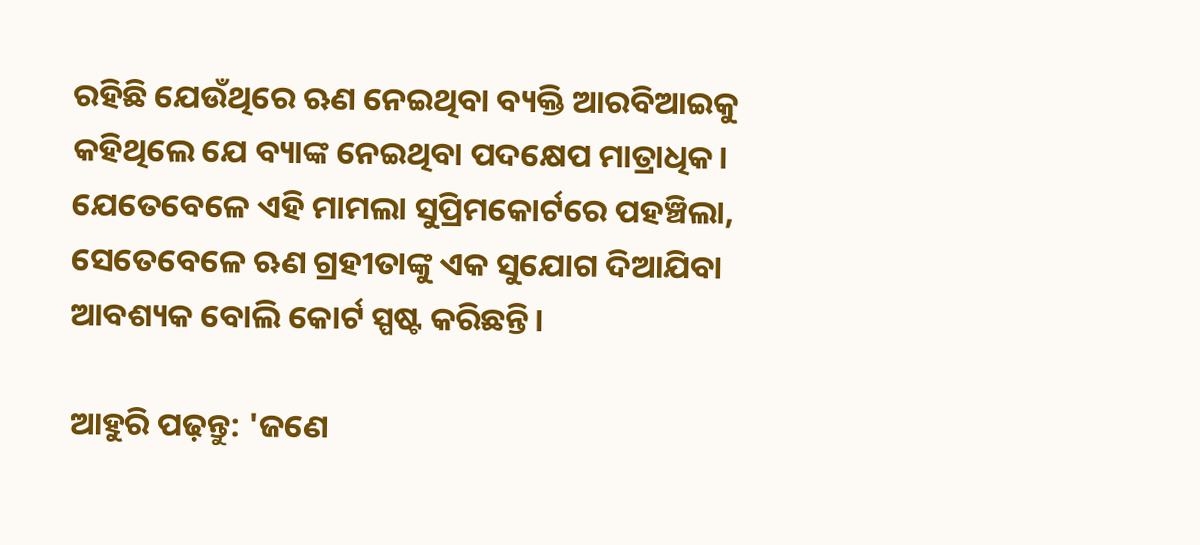ରହିଛି ଯେଉଁଥିରେ ଋଣ ନେଇଥିବା ବ୍ୟକ୍ତି ଆରବିଆଇକୁ କହିଥିଲେ ଯେ ବ୍ୟାଙ୍କ ନେଇଥିବା ପଦକ୍ଷେପ ମାତ୍ରାଧିକ। ଯେତେବେଳେ ଏହି ମାମଲା ସୁପ୍ରିମକୋର୍ଟରେ ପହଞ୍ଚିଲା, ସେତେବେଳେ ଋଣ ଗ୍ରହୀତାଙ୍କୁ ଏକ ସୁଯୋଗ ଦିଆଯିବା ଆବଶ୍ୟକ ବୋଲି କୋର୍ଟ ସ୍ପଷ୍ଟ କରିଛନ୍ତି।

ଆହୁରି ପଢ଼ନ୍ତୁ: 'ଜଣେ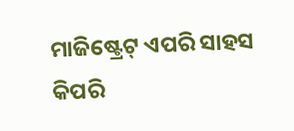ମାଜିଷ୍ଟ୍ରେଟ୍ ଏପରି ସାହସ କିପରି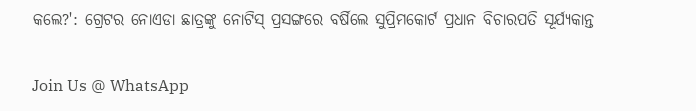କଲେ?': ଗ୍ରେଟର ନୋଏଡା ଛାତ୍ରଙ୍କୁ ନୋଟିସ୍ ପ୍ରସଙ୍ଗରେ ବର୍ଷିଲେ ସୁପ୍ରିମକୋର୍ଟ ପ୍ରଧାନ ବିଚାରପତି ସୂର୍ଯ୍ୟକାନ୍ତ

Join Us @ WhatsApp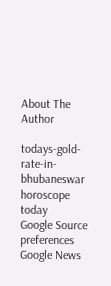About The Author

todays-gold-rate-in-bhubaneswar
horoscope today
Google Source preferences
Google News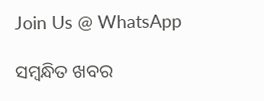Join Us @ WhatsApp

ସମ୍ବନ୍ଧିତ ଖବର